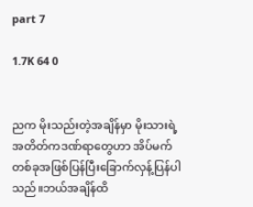part 7

1.7K 64 0


ညက မိုးသည်းတဲ့အချိန်မှာ မိုးသားရဲ့အတိတ်ကဒဏ်ရာတွေဟာ အိပ်မက်တစ်ခုအဖြစ်ပြန်ပြီးခြောက်လှန့်ပြန်ပါသည်။ဘယ်အချိန်ထိ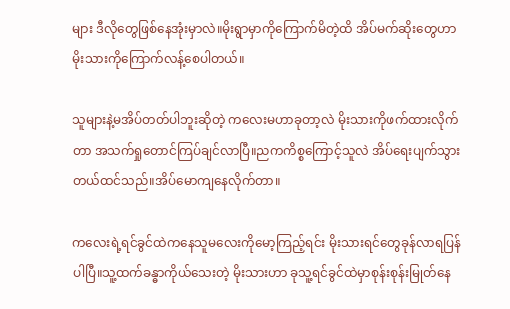များ ဒီလိုတွေဖြစ်နေအုံးမှာလဲ။မိုးရွာမှာကိုကြောက်မိတဲ့ထိ အိပ်မက်ဆိုးတွေဟာ မိုးသားကိုကြောက်လန့်စေပါတယ်။

သူများနဲ့မအိပ်တတ်ပါဘူးဆိုတဲ့ ကလေးမဟာခုတာ့လဲ မိုးသားကိုဖက်ထားလိုက်တာ အသက်ရှုတောင်ကြပ်ချင်လာပြီ။ညကကိစ္စကြောင့်သူလဲ အိပ်ရေးပျက်သွားတယ်ထင်သည်။အိပ်မောကျနေလိုက်တာ။

ကလေးရဲ့ရင်ခွင်ထဲကနေသူမလေးကိုမော့ကြည့်ရင်း မိုးသားရင်တွေခုန်လာရပြန်ပါပြီ။သူ့ထက်ခန္ဓာကိုယ်သေးတဲ့ မိုးသားဟာ ခုသူ့ရင်ခွင်ထဲမှာစုန်းစုန်းမြုတ်နေ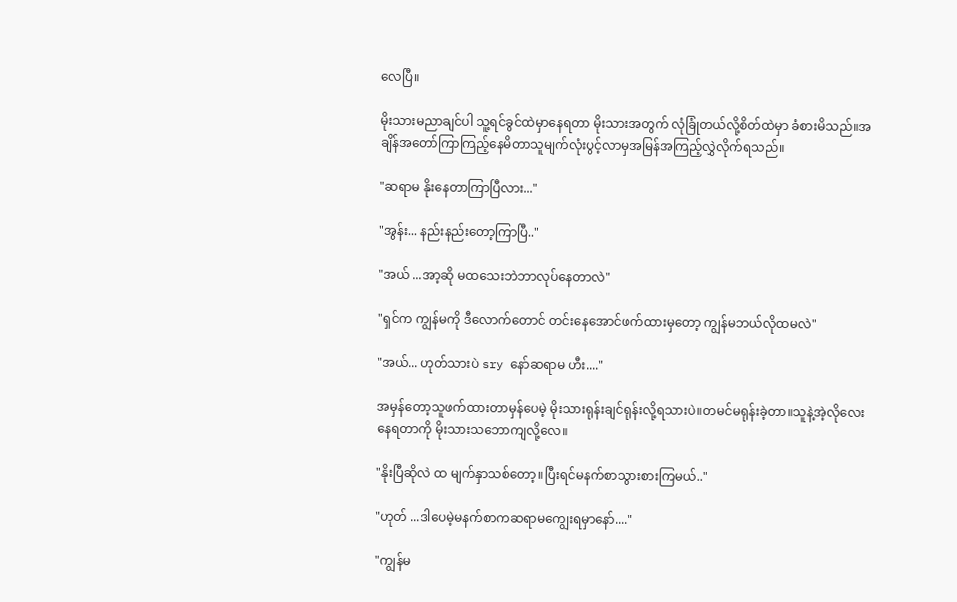လေပြီ။

မိုးသားမညာချင်ပါ သူ့ရင်ခွင်ထဲမှာနေရတာ မိုးသားအတွက် လုံခြုံတယ်လို့စိတ်ထဲမှာ ခံစားမိသည်။အချိန်အတော်ကြာကြည့်နေမိတာသူမျက်လုံးပွင့်လာမှအမြန်အကြည့်လွှဲလိုက်ရသည်။

"ဆရာမ နိုးနေတာကြာပြီလား..."

"အွန်း... နည်းနည်းတော့ကြာပြီ.."

"အယ် ...အာ့ဆို မထသေးဘဲဘာလုပ်နေတာလဲ"

"ရှင်က ကျွန်မကို ဒီလောက်တောင် တင်းနေအောင်ဖက်ထားမှတော့ ကျွန်မဘယ်လိုထမလဲ"

"အယ်... ဟုတ်သားပဲ sry နော်ဆရာမ ဟီး...."

အမှန်တော့သူဖက်ထားတာမှန်ပေမဲ့ မိုးသားရုန်းချင်ရုန်းလို့ရသားပဲ။တမင်မရုန်းခဲ့တာ။သူနဲ့အဲ့လိုလေးနေရတာကို မိုးသားသဘောကျလို့လေ။

"နိုးပြီဆိုလဲ ထ မျက်နှာသစ်တော့။ပြီးရင်မနက်စာသွားစားကြမယ်.."

"ဟုတ် ...ဒါပေမဲ့မနက်စာကဆရာမကျွေးရမှာနော်...."

"ကျွန်မ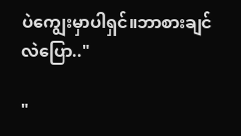ပဲကျွေးမှာပါရှင်။ဘာစားချင်လဲပြော.."

"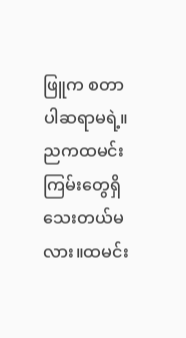ဖြူက စတာပါဆရာမရဲ့။ညကထမင်းကြမ်းတွေရှိသေးတယ်မလား။ထမင်း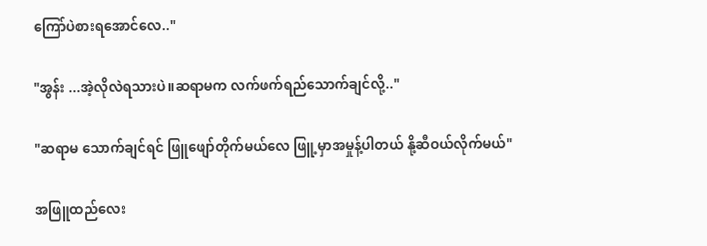ကြော်ပဲစားရအောင်လေ.."

"အွန်း ...အဲ့လိုလဲရသားပဲ။ဆရာမက လက်ဖက်ရည်သောက်ချင်လို့.."

"ဆရာမ သောက်ချင်ရင် ဖြူဖျော်တိုက်မယ်လေ ဖြူ့မှာအမှုန့်ပါတယ် နို့ဆီဝယ်လိုက်မယ်"

အဖြူထည်လေး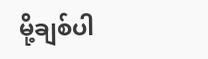မို့ချစ်ပါ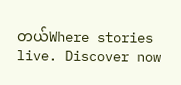တယ်Where stories live. Discover now